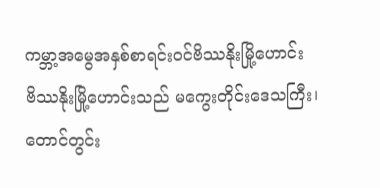ကမ္ဘာ့အမွေအနှစ်စာရင်းဝင်ဗိဿနိုးမြို့ဟောင်း
ဗိဿနိုးမြို့ဟောင်းသည် မကွေးတိုင်းဒေသကြီး၊ တောင်တွင်း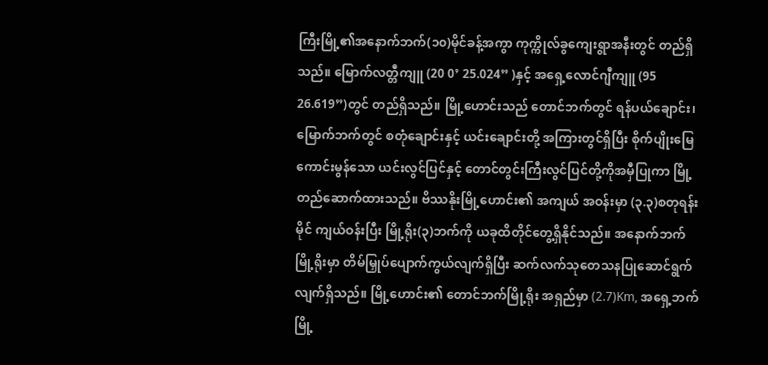ကြီးမြို့၏အနောက်ဘက်(၁၀)မိုင်ခန့်အကွာ ကုက္ကိုလ်ခွကျေးရွာအနီးတွင် တည်ရှိသည်။ မြောက်လတ္တီကျူ (20 0’ 25.024” )နှင့် အရှေ့လောင်ဂျီကျူ (95 26.619”)တွင် တည်ရှိသည်။ မြို့ဟောင်းသည် တောင်ဘက်တွင် ရန်ပယ်ချောင်း၊ မြောက်ဘက်တွင် စတုံချောင်းနှင့် ယင်းချောင်းတို့ အကြားတွင်ရှိပြီး စိုက်ပျိုးမြေကောင်းမွန်သော ယင်းလွင်ပြင်နှင့် တောင်တွင်းကြီးလွင်ပြင်တို့ကိုအမှီပြုကာ မြို့တည်ဆောက်ထားသည်။ ဗိဿနိုးမြို့ဟောင်း၏ အကျယ် အဝန်းမှာ (၃.၃)စတုရန်းမိုင် ကျယ်ဝန်းပြီး မြို့ရိုး(၃)ဘက်ကို ယခုထိတိုင်တွေ့ရှိနိုင်သည်။ အနောက်ဘက် မြို့ရိုးမှာ တိမ်မြှုပ်ပျောက်ကွယ်လျက်ရှိပြီး ဆက်လက်သုတေသနပြုဆောင်ရွက်လျက်ရှိသည်။ မြို့ဟောင်း၏ တောင်ဘက်မြို့ရိုး အရှည်မှာ (2.7)Km, အရှေ့ဘက်မြို့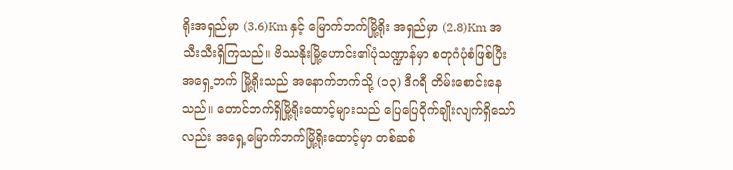ရိုးအရှည်မှာ (3.6)Km နှင့် မြောက်ဘက်မြို့ရိုး အရှည်မှာ (2.8)Km အသီးသီးရှိကြသည်။ ဗိဿနိုးမြို့ဟောင်း၏ပုံသဏ္ဍာန်မှာ စတုဂံပုံစံဖြစ်ပြီး အရှေ့ဘက် မြို့ရိုးသည် အနောက်ဘက်သို့ (၁၃) ဒီဂရီ တိမ်းစောင်းနေသည်။ တောင်ဘက်ရှိမြို့ရိုးထောင့်များသည် ပြေပြေဝိုက်ချိုးလျက်ရှိသော်လည်း အရှေ့မြောက်ဘက်မြို့ရိုးထောင့်မှာ တစ်ဆစ်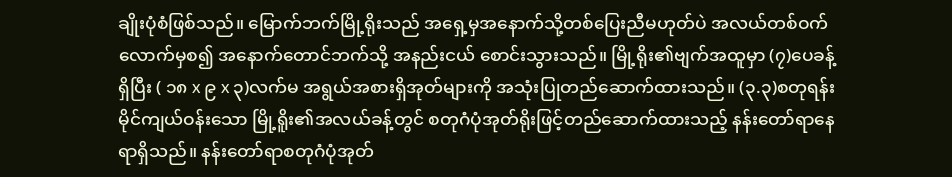ချိုးပုံစံဖြစ်သည်။ မြောက်ဘက်မြို့ရိုးသည် အရှေ့မှအနောက်သို့တစ်ပြေးညီမဟုတ်ပဲ အလယ်တစ်ဝက်လောက်မှစ၍ အနောက်တောင်ဘက်သို့ အနည်းငယ် စောင်းသွားသည်။ မြို့ရိုး၏ဗျက်အထူမှာ (၇)ပေခန့်ရှိပြီး ( ၁၈ x ၉ x ၃)လက်မ အရွယ်အစားရှိအုတ်များကို အသုံးပြုတည်ဆောက်ထားသည်။ (၃.၃)စတုရန်းမိုင်ကျယ်ဝန်းသော မြို့ရိူး၏အလယ်ခန့်တွင် စတုဂံပုံအုတ်ရိုးဖြင့်တည်ဆောက်ထားသည့် နန်းတော်ရာနေရာရှိသည်။ နန်းတော်ရာစတုဂံပုံအုတ်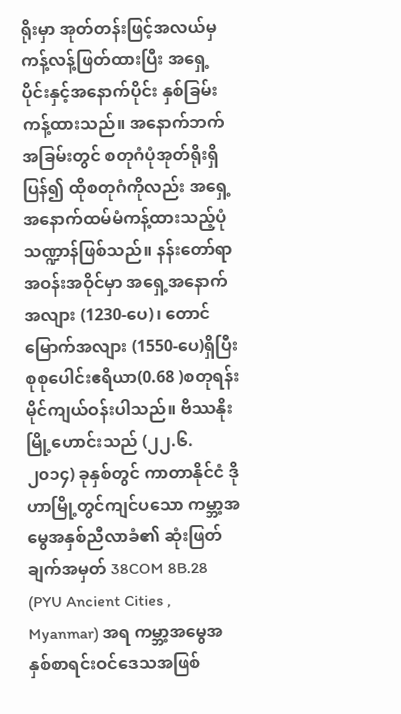ရိုးမှာ အုတ်တန်းဖြင့်အလယ်မှကန့်လန့်ဖြတ်ထားပြီး အရှေ့ပိုင်းနှင့်အနောက်ပိုင်း နှစ်ခြမ်းကန့်ထားသည်။ အနောက်ဘက်အခြမ်းတွင် စတုဂံပုံအုတ်ရိုးရှိပြန်၍ ထိုစတုဂံကိုလည်း အရှေ့ အနောက်ထမ်မံကန့်ထားသည့်ပုံသဏ္ဍာန်ဖြစ်သည်။ နန်းတော်ရာအဝန်းအဝိုင်မှာ အရှေ့အနောက်အလျား (1230-ပေ)၊ တောင်မြောက်အလျား (1550-ပေ)ရှိပြီး စုစုပေါင်းဧရိယာ(0.68 )စတုရန်းမိုင်ကျယ်ဝန်းပါသည်။ ဗိဿနိုးမြို့ဟောင်းသည် (၂၂.၆.၂၀၁၄) ခုနှစ်တွင် ကာတာနိုင်ငံ ဒိုဟာမြို့တွင်ကျင်ပသော ကမ္ဘာ့အမွေအနှစ်ညီလာခံ၏ ဆုံးဖြတ်ချက်အမှတ် 38COM 8B.28 (PYU Ancient Cities , Myanmar) အရ ကမ္ဘာ့အမွေအနှစ်စာရင်းဝင်ဒေသအဖြစ်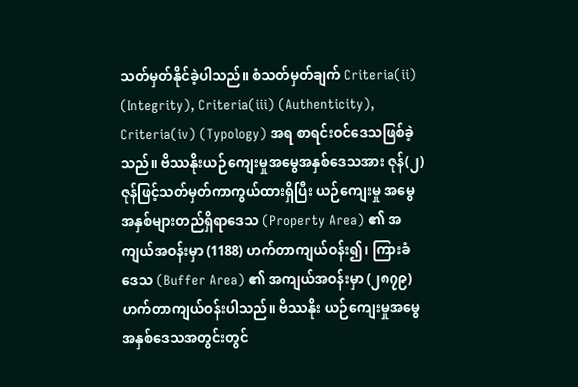သတ်မှတ်နိုင်ခဲ့ပါသည်။ စံသတ်မှတ်ချက် Criteria(ii) (Integrity), Criteria(iii) (Authenticity), Criteria(iv) (Typology) အရ စာရင်းဝင်ဒေသဖြစ်ခဲ့သည်။ ဗိဿနိုးယဉ်ကျေးမှုအမွေအနှစ်ဒေသအား ဇုန်(၂)ဇုန်ဖြင့်သတ်မှတ်ကာကွယ်ထားရှိပြီး ယဉ်ကျေးမှု အမွေအနှစ်များတည်ရှိရာဒေသ (Property Area) ၏ အကျယ်အဝန်းမှာ (1188) ဟက်တာကျယ်ဝန်း၍၊ ကြားခံဒေသ (Buffer Area) ၏ အကျယ်အဝန်းမှာ (၂၈၇၉) ဟက်တာကျယ်ဝန်းပါသည်။ ဗိဿနိုး ယဉ်ကျေးမှုအမွေအနှစ်ဒေသအတွင်းတွင်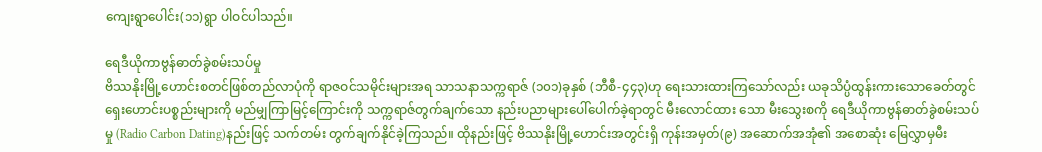ကျေးရွာပေါင်း(၁၁)ရွာ ပါဝင်ပါသည်။

ရေဒီယိုကာဗွန်ဓာတ်ခွဲစမ်းသပ်မှု
ဗိဿနိုးမြို့ဟောင်းစတင်ဖြစ်တည်လာပုံကို ရာဇဝင်သမိုင်းများအရ သာသနာသက္ကရာဇ် (၁၀၁)ခုနှစ် (ဘီစီ-၄၄၃)ဟု ရေးသားထားကြသော်လည်း ယခုသိပ္ပံထွန်းကားသောခေတ်တွင် ရှေးဟောင်းပစ္စည်းများကို မည်မျှကြာမြင့်ကြောင်းကို သက္ကရာဇ်တွက်ချက်သော နည်းပညာများပေါ်ပေါက်ခဲ့ရာတွင် မီးလောင်ထား သော မီးသွေးစကို ရေဒီယိုကာဗွန်ဓာတ်ခွဲစမ်းသပ်မှု (Radio Carbon Dating)နည်းဖြင့် သက်တမ်း တွက်ချက်နိုင်ခဲ့ကြသည်။ ထိုနည်းဖြင့် ဗိဿနိုးမြို့ဟောင်းအတွင်းရှိ ကုန်းအမှတ်(၉) အဆောက်အအုံ၏ အစောဆုံး မြေလွှာမှမီး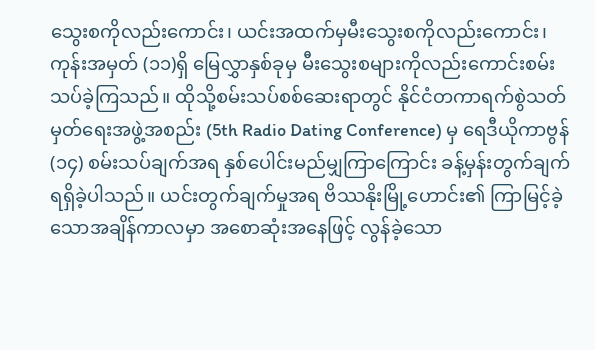သွေးစကိုလည်းကောင်း၊ ယင်းအထက်မှမီးသွေးစကိုလည်းကောင်း၊ ကုန်းအမှတ် (၁၁)ရှိ မြေလွှာနှစ်ခုမှ မီးသွေးစများကိုလည်းကောင်းစမ်းသပ်ခဲ့ကြသည်။ ထိုသို့စမ်းသပ်စစ်ဆေးရာတွင် နိုင်ငံတကာရက်စွဲသတ်မှတ်ရေးအဖွဲ့အစည်း (5th Radio Dating Conference) မှ ရေဒီယိုကာဗွန်(၁၄) စမ်းသပ်ချက်အရ နှစ်ပေါင်းမည်မျှကြာကြောင်း ခန့်မှန်းတွက်ချက်ရရှိခဲ့ပါသည်။ ယင်းတွက်ချက်မှုအရ ဗိဿနိုးမြို့ဟောင်း၏ ကြာမြင့်ခဲ့သောအချိန်ကာလမှာ အစောဆုံးအနေဖြင့် လွန်ခဲ့သော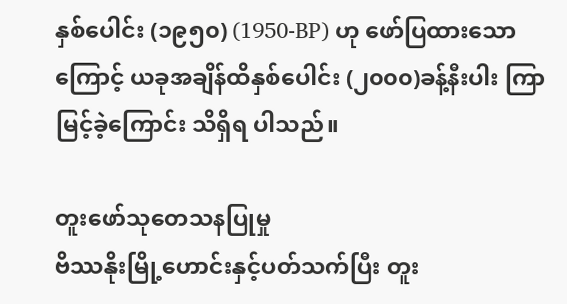နှစ်ပေါင်း (၁၉၅၀) (1950-BP) ဟု ဖော်ပြထားသောကြောင့် ယခုအချိန်ထိနှစ်ပေါင်း (၂၀၀၀)ခန့်နီးပါး ကြာမြင့်ခဲ့ကြောင်း သိရှိရ ပါသည်။

တူးဖော်သုတေသနပြုမှု
ဗိဿနိုးမြို့ဟောင်းနှင့်ပတ်သက်ပြီး တူး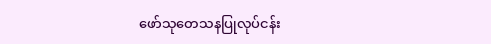ဖော်သုတေသနပြုလုပ်ငန်း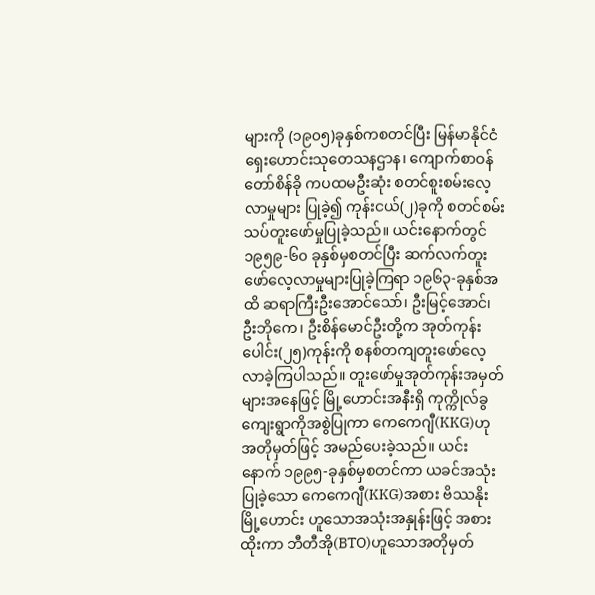များကို (၁၉၀၅)ခုနှစ်ကစတင်ပြီး မြန်မာနိုင်ငံရှေးဟောင်းသုတေသနဌာန၊ ကျောက်စာဝန် တော်စိန်ခို ကပထမဦးဆုံး စတင်စူးစမ်းလေ့လာမှုများ ပြုခဲ့၍ ကုန်းငယ်(၂)ခုကို စတင်စမ်းသပ်တူးဖော်မှုပြုခဲ့သည်။ ယင်းနောက်တွင် ၁၉၅၉-၆၀ ခုနှစ်မှစတင်ပြီး ဆက်လက်တူးဖော်လေ့လာမှုများပြုခဲ့ကြရာ ၁၉၆၃-ခုနှစ်အထိ ဆရာကြီးဦးအောင်သော်၊ ဦးမြင့်အောင်၊ ဦးဘိုကေ၊ ဦးစိန်မောင်ဦးတို့က အုတ်ကုန်းပေါင်း(၂၅)ကုန်းကို စနစ်တကျတူးဖော်လေ့လာခဲ့ကြပါသည်။ တူးဖော်မှုအုတ်ကုန်းအမှတ်များအနေဖြင့် မြို့ဟောင်းအနီးရှိ ကုက္ကိုလ်ခွကျေးရွာကိုအစွဲပြုကာ ကေကေဂျီ(KKG)ဟု အတိုမှတ်ဖြင့် အမည်ပေးခဲ့သည်။ ယင်းနောက် ၁၉၉၅-ခုနှစ်မှစတင်ကာ ယခင်အသုံးပြုခဲ့သော ကေကေဂျီ(KKG)အစား ဗိဿနိုးမြို့ဟောင်း ဟူသောအသုံးအနှုန်းဖြင့် အစားထိုးကာ ဘီတီအို(BTO)ဟူသောအတိုမှတ်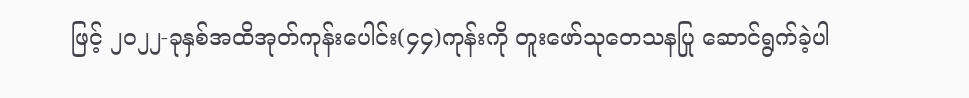ဖြင့် ၂၀၂၂-ခုနှစ်အထိအုတ်ကုန်းပေါင်း(၄၄)ကုန်းကို တူးဖော်သုတေသနပြု ဆောင်ရွက်ခဲ့ပါ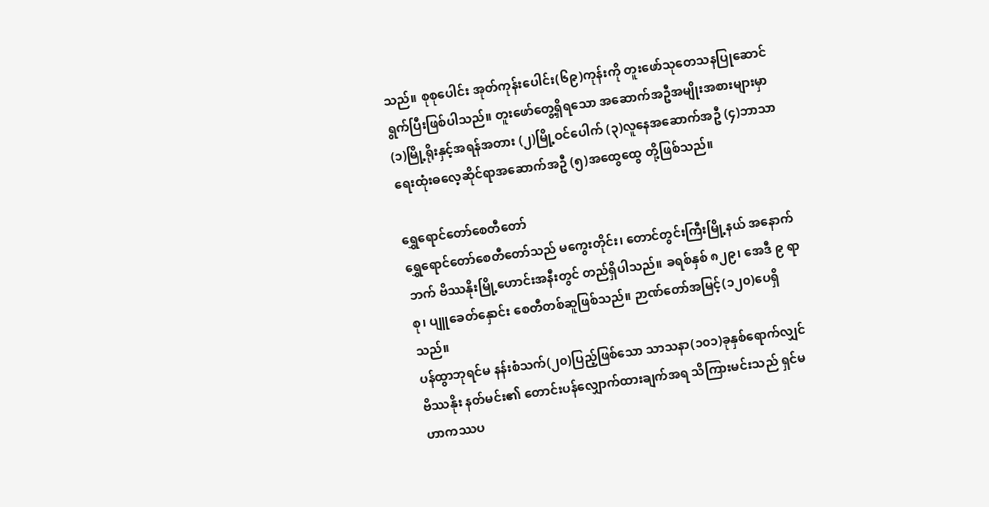သည်။ စုစုပေါင်း အုတ်ကုန်းပေါင်း(၆၉)ကုန်းကို တူးဖော်သုတေသနပြုဆောင်ရွက်ပြီးဖြစ်ပါသည်။ တူးဖော်တွေ့ရှိရသော အဆောက်အဦအမျိုးအစားများမှာ (၁)မြို့ရိုးနှင့်အရန်အတား (၂)မြို့ဝင်ပေါက် (၃)လူနေအဆောက်အဦ (၄)ဘာသာရေးထုံးဓလေ့ဆိုင်ရာအဆောက်အဦ (၅)အထွေထွေ တို့ဖြစ်သည်။

ရွှေရောင်တော်စေတီတော်
ရွှေရောင်တော်စေတီတော်သည် မကွေးတိုင်း၊ တောင်တွင်းကြီးမြို့နယ် အနောက်ဘက် ဗိဿနိုးမြို့ဟောင်းအနီးတွင် တည်ရှိပါသည်။ ခရစ်နှစ် ၈၂၉၊ အေဒီ ၉ ရာစု၊ ပျူခေတ်နှောင်း စေတီတစ်ဆူဖြစ်သည်။ ဉာဏ်တော်အမြင့်(၁၂၀)ပေရှိသည်။
ပန်ထွာဘုရင်မ နန်းစံသက်(၂၀)ပြည့်ဖြစ်သော သာသနာ(၁၀၁)ခုနှစ်ရောက်လျှင် ဗိဿနိုး နတ်မင်း၏ တောင်းပန်လျှောက်ထားချက်အရ သိကြားမင်းသည် ရှင်မဟာကဿပ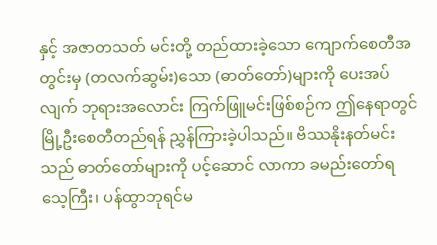နှင့် အဇာတသတ် မင်းတို့ တည်ထားခဲ့သော ကျောက်စေတီအတွင်းမှ (တလက်ဆွမ်း)သော (ဓာတ်တော်)များကို ပေးအပ်လျက် ဘုရားအလောင်း ကြက်ဖြူမင်းဖြစ်စဉ်က ဤနေရာတွင် မြို့ဦးစေတီတည်ရန် ညွှန်ကြားခဲ့ပါသည်။ ဗိဿနိုးနတ်မင်းသည် ဓာတ်တော်များကို ပင့်ဆောင် လာကာ ခမည်းတော်ရသေ့ကြီး၊ ပန်ထွာဘုရင်မ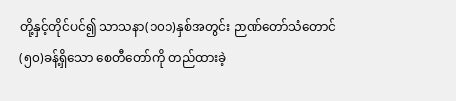တို့နှင့်တိုင်ပင်၍ သာသနာ(၁၀၁)နှစ်အတွင်း ဉာဏ်တော်သံတောင်(၅၀)ခန့်ရှိသော စေတီတော်ကို တည်ထားခဲ့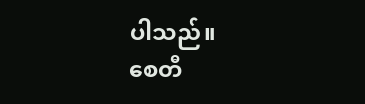ပါသည်။
စေတီ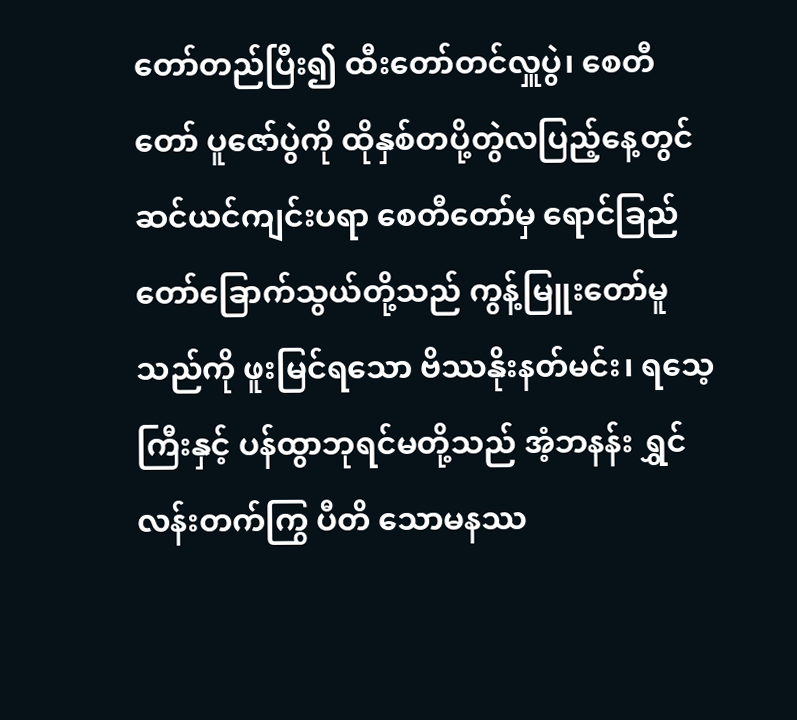တော်တည်ပြီး၍ ထီးတော်တင်လှူပွဲ၊ စေတီတော် ပူဇော်ပွဲကို ထိုနှစ်တပို့တွဲလပြည့်နေ့တွင် ဆင်ယင်ကျင်းပရာ စေတီတော်မှ ရောင်ခြည်တော်ခြောက်သွယ်တို့သည် ကွန့်မြူးတော်မူသည်ကို ဖူးမြင်ရသော ဗိဿနိုးနတ်မင်း၊ ရသေ့ကြီးနှင့် ပန်ထွာဘုရင်မတို့သည် အံ့ဘနန်း ရွှင်လန်းတက်ကြွ ပီတိ သောမနဿ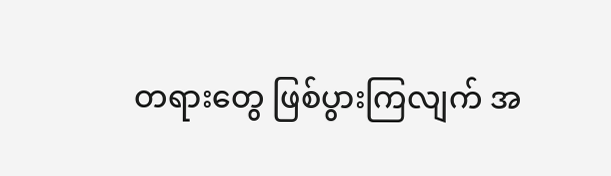တရားတွေ ဖြစ်ပွားကြလျက် အ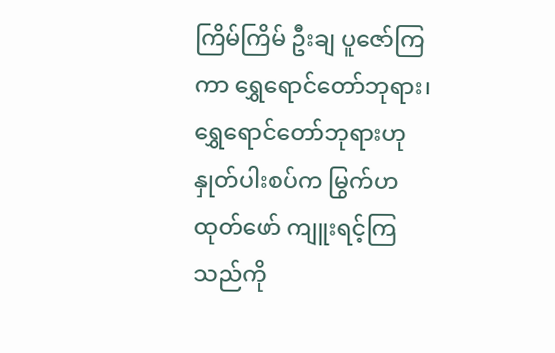ကြိမ်ကြိမ် ဦးချ ပူဇော်ကြကာ ရွှေရောင်တော်ဘုရား၊ ရွှေရောင်တော်ဘုရားဟု နှုတ်ပါးစပ်က မြွက်ဟထုတ်ဖော် ကျူးရင့်ကြသည်ကို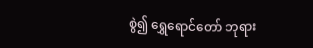စွဲ၍ ရွှေရောင်တော် ဘုရား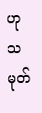ဟု သမုတ်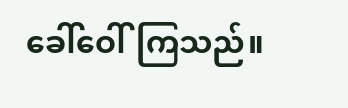ခေါ်ဝေါ်ကြသည်။